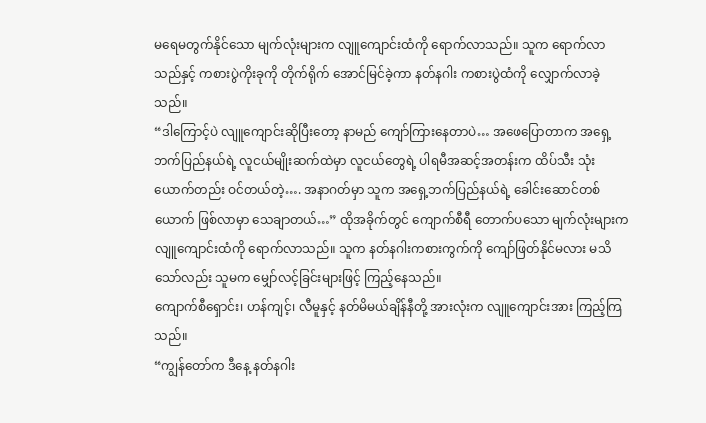မရေမတွက်နိုင်သော မျက်လုံးများက လျူကျောင်းထံကို ရောက်လာသည်။ သူက ရောက်လာသည်နှင့် ကစားပွဲကိုးခုကို တိုက်ရိုက် အောင်မြင်ခဲ့ကာ နတ်နဂါး ကစားပွဲထံကို လျှောက်လာခဲ့သည်။
“ဒါကြောင့်ပဲ လျူကျောင်းဆိုပြီးတော့ နာမည် ကျော်ကြားနေတာပဲ… အဖေပြောတာက အရှေ့ဘက်ပြည်နယ်ရဲ့ လူငယ်မျိုးဆက်ထဲမှာ လူငယ်တွေရဲ့ ပါရမီအဆင့်အတန်းက ထိပ်သီး သုံးယောက်တည်း ဝင်တယ်တဲ့…. အနာဂတ်မှာ သူက အရှေ့ဘက်ပြည်နယ်ရဲ့ ခေါင်းဆောင်တစ်ယောက် ဖြစ်လာမှာ သေချာတယ်…” ထိုအခိုက်တွင် ကျောက်စီရီ တောက်ပသော မျက်လုံးများက လျူကျောင်းထံကို ရောက်လာသည်။ သူက နတ်နဂါးကစားကွက်ကို ကျော်ဖြတ်နိုင်မလား မသိသော်လည်း သူမက မျှော်လင့်ခြင်းများဖြင့် ကြည့်နေသည်။
ကျောက်စီရှောင်း၊ ဟန်ကျင့်၊ လီမူနှင့် နတ်မိမယ်ချိန်နီတို့ အားလုံးက လျူကျောင်းအား ကြည့်ကြသည်။
“ကျွန်တော်က ဒီနေ့ နတ်နဂါး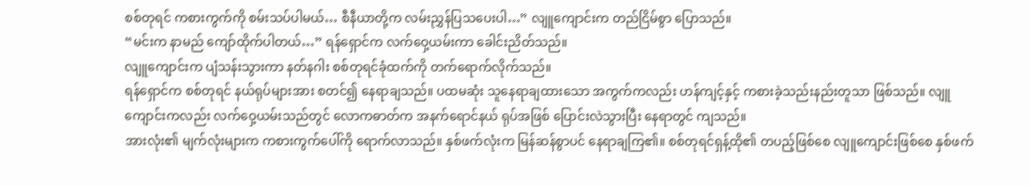စစ်တုရင် ကစားကွက်ကို စမ်းသပ်ပါမယ်… စီနီယာတို့က လမ်းညွှန်ပြသပေးပါ…” လျူကျောင်းက တည်ငြိမ်စွာ ပြောသည်။
“မင်းက နာမည် ကျော်ထိုက်ပါတယ်…” ရန်ရှောင်က လက်ဝှေ့ယမ်းကာ ခေါင်းညိတ်သည်။
လျူကျောင်းက ပျံသန်းသွားကာ နတ်နဂါး စစ်တုရင်ခုံထက်ကို တက်ရောက်လိုက်သည်။
ရန်ရှောင်က စစ်တုရင် နယ်ရုပ်များအား စတင်၍ နေရာချသည်။ ပထမဆုံး သူနေရာချထားသော အကွက်ကလည်း ဟန်ကျင့်နှင့် ကစားခဲ့သည်းနည်းတူသာ ဖြစ်သည်။ လျူကျောင်းကလည်း လက်ဝှေ့ယမ်းသည်တွင် လောကဓာတ်က အနက်ရောင်နယ် ရုပ်အဖြစ် ပြောင်းလဲသွားပြီး နေရာတွင် ကျသည်။
အားလုံး၏ မျက်လုံးများက ကစားကွက်ပေါ်ကို ရောက်လာသည်။ နှစ်ဖက်လုံးက မြန်ဆန်စွာပင် နေရာချကြ၏။ စစ်တုရင်ရှန့်ထို၏ တပည့်ဖြစ်စေ လျူကျောင်းဖြစ်စေ နှစ်ဖက်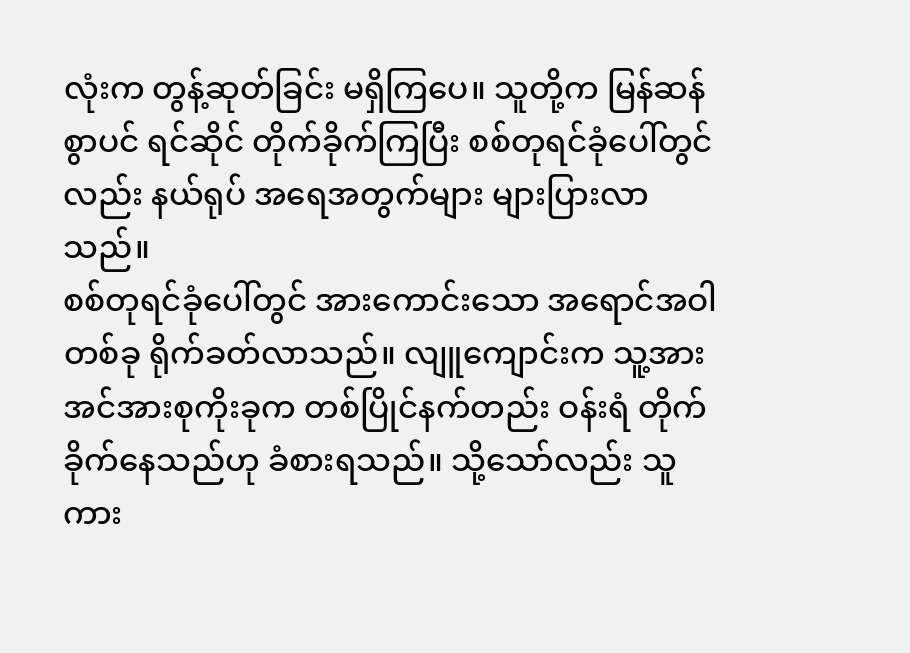လုံးက တွန့်ဆုတ်ခြင်း မရှိကြပေ။ သူတို့က မြန်ဆန်စွာပင် ရင်ဆိုင် တိုက်ခိုက်ကြပြီး စစ်တုရင်ခုံပေါ်တွင်လည်း နယ်ရုပ် အရေအတွက်များ များပြားလာသည်။
စစ်တုရင်ခုံပေါ်တွင် အားကောင်းသော အရောင်အဝါတစ်ခု ရိုက်ခတ်လာသည်။ လျူကျောင်းက သူ့အား အင်အားစုကိုးခုက တစ်ပြိုင်နက်တည်း ဝန်းရံ တိုက်ခိုက်နေသည်ဟု ခံစားရသည်။ သို့သော်လည်း သူကား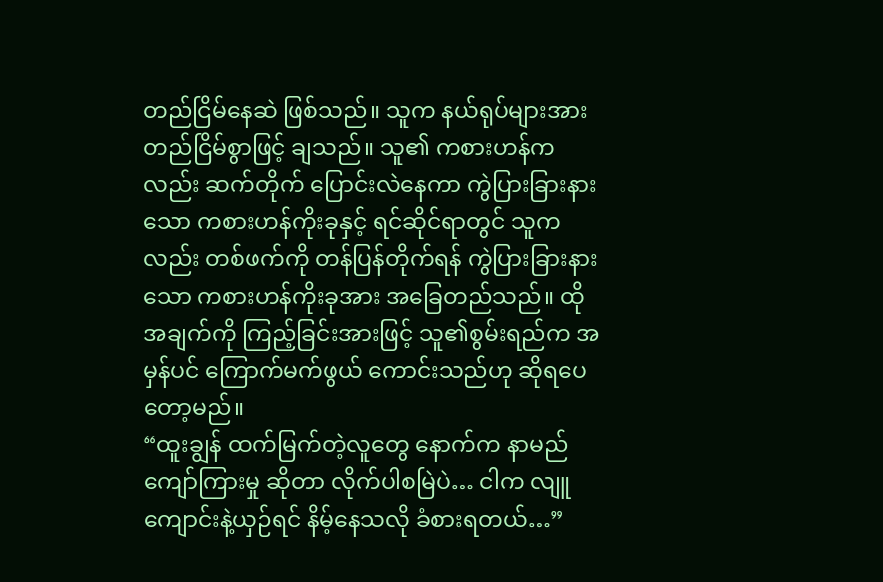တည်ငြိမ်နေဆဲ ဖြစ်သည်။ သူက နယ်ရုပ်များအား တည်ငြိမ်စွာဖြင့် ချသည်။ သူ၏ ကစားဟန်ကလည်း ဆက်တိုက် ပြောင်းလဲနေကာ ကွဲပြားခြားနားသော ကစားဟန်ကိုးခုနှင့် ရင်ဆိုင်ရာတွင် သူကလည်း တစ်ဖက်ကို တန်ပြန်တိုက်ရန် ကွဲပြားခြားနားသော ကစားဟန်ကိုးခုအား အခြေတည်သည်။ ထိုအချက်ကို ကြည့်ခြင်းအားဖြင့် သူ၏စွမ်းရည်က အမှန်ပင် ကြောက်မက်ဖွယ် ကောင်းသည်ဟု ဆိုရပေတော့မည်။
“ထူးချွန် ထက်မြက်တဲ့လူတွေ နောက်က နာမည်ကျော်ကြားမှု ဆိုတာ လိုက်ပါစမြဲပဲ… ငါက လျူကျောင်းနဲ့ယှဉ်ရင် နိမ့်နေသလို ခံစားရတယ်…”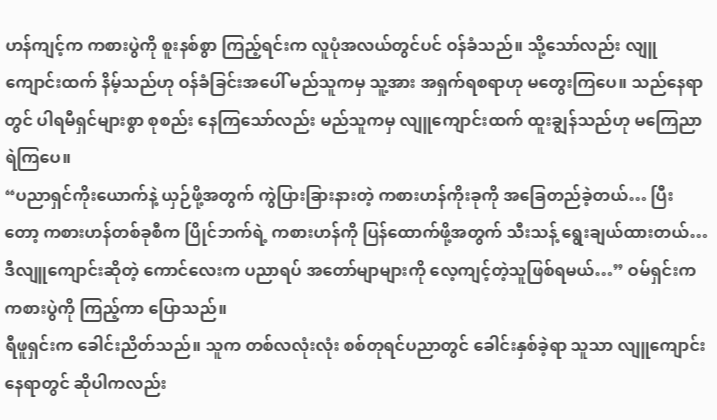ဟန်ကျင့်က ကစားပွဲကို စူးနစ်စွာ ကြည့်ရင်းက လူပုံအလယ်တွင်ပင် ဝန်ခံသည်။ သို့သော်လည်း လျူကျောင်းထက် နိမ့်သည်ဟု ဝန်ခံခြင်းအပေါ် မည်သူကမှ သူ့အား အရှက်ရစရာဟု မတွေးကြပေ။ သည်နေရာတွင် ပါရမီရှင်များစွာ စုစည်း နေကြသော်လည်း မည်သူကမှ လျူကျောင်းထက် ထူးချွန်သည်ဟု မကြေညာရဲကြပေ။
“ပညာရှင်ကိုးယောက်နဲ့ ယှဉ်ဖို့အတွက် ကွဲပြားခြားနားတဲ့ ကစားဟန်ကိုးခုကို အခြေတည်ခဲ့တယ်… ပြီးတော့ ကစားဟန်တစ်ခုစီက ပြိုင်ဘက်ရဲ့ ကစားဟန်ကို ပြန်ထောက်ဖို့အတွက် သီးသန့် ရွေးချယ်ထားတယ်… ဒီလျူကျောင်းဆိုတဲ့ ကောင်လေးက ပညာရပ် အတော်မျာများကို လေ့ကျင့်တဲ့သူဖြစ်ရမယ်…” ဝမ်ရှင်းက ကစားပွဲကို ကြည့်ကာ ပြောသည်။
ရီဖူရှင်းက ခေါင်းညိတ်သည်။ သူက တစ်လလုံးလုံး စစ်တုရင်ပညာတွင် ခေါင်းနှစ်ခဲ့ရာ သူသာ လျူကျောင်းနေရာတွင် ဆိုပါကလည်း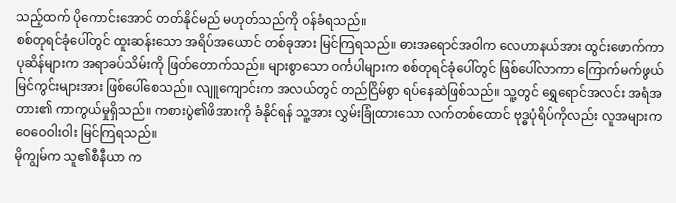သည့်ထက် ပိုကောင်းအောင် တတ်နိုင်မည် မဟုတ်သည်ကို ဝန်ခံရသည်။
စစ်တုရင်ခုံပေါ်တွင် ထူးဆန်းသော အရိပ်အယောင် တစ်ခုအား မြင်ကြရသည်။ ဓားအရောင်အဝါက လေဟာနယ်အား ထွင်းဖောက်ကာ ပုဆိန်များက အရာခပ်သိမ်းကို ဖြတ်တောက်သည်။ များစွာသော ဝင်္ကပါများက စစ်တုရင်ခုံပေါ်တွင် ဖြစ်ပေါ်လာကာ ကြောက်မက်ဖွယ် မြင်ကွင်းများအား ဖြစ်ပေါ်စေသည်။ လျူကျောင်းက အလယ်တွင် တည်ငြိမ်စွာ ရပ်နေဆဲဖြစ်သည်။ သူ့တွင် ရွှေရောင်အလင်း အရံအတား၏ ကာကွယ်မှုရှိသည်။ ကစားပွဲ၏ဖိအားကို ခံနိုင်ရန် သူ့အား လွှမ်းခြုံထားသော လက်တစ်ထောင် ဗုဒ္ဓပုံရိပ်ကိုလည်း လူအများက ဝေဝေဝါးဝါး မြင်ကြရသည်။
မိုကျွမ်က သူ၏စီနီယာ က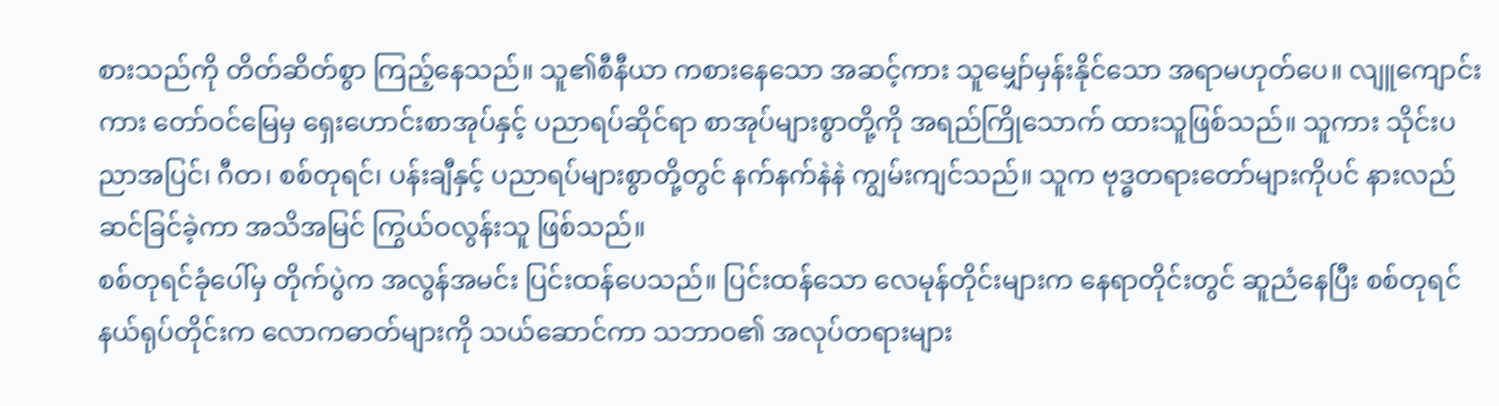စားသည်ကို တိတ်ဆိတ်စွာ ကြည့်နေသည်။ သူ၏စီနီယာ ကစားနေသော အဆင့်ကား သူမျှော်မှန်းနိုင်သော အရာမဟုတ်ပေ။ လျူကျောင်းကား တော်ဝင်မြေမှ ရှေးဟောင်းစာအုပ်နှင့် ပညာရပ်ဆိုင်ရာ စာအုပ်များစွာတို့ကို အရည်ကြိုသောက် ထားသူဖြစ်သည်။ သူကား သိုင်းပညာအပြင်၊ ဂီတ၊ စစ်တုရင်၊ ပန်းချီနှင့် ပညာရပ်များစွာတို့တွင် နက်နက်နဲနဲ ကျွမ်းကျင်သည်။ သူက ဗုဒ္ဓတရားတော်များကိုပင် နားလည်ဆင်ခြင်ခဲ့ကာ အသိအမြင် ကြွယ်ဝလွန်းသူ ဖြစ်သည်။
စစ်တုရင်ခုံပေါ်မှ တိုက်ပွဲက အလွန်အမင်း ပြင်းထန်ပေသည်။ ပြင်းထန်သော လေမုန်တိုင်းများက နေရာတိုင်းတွင် ဆူညံနေပြီး စစ်တုရင် နယ်ရုပ်တိုင်းက လောကဓာတ်များကို သယ်ဆောင်ကာ သဘာဝ၏ အလုပ်တရားများ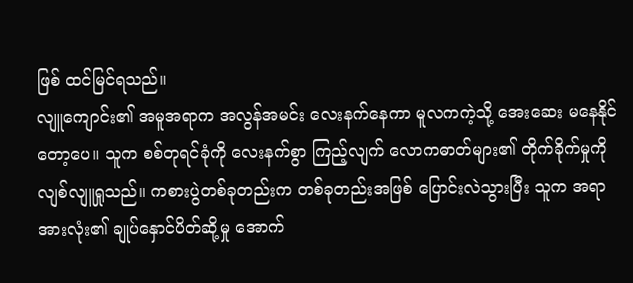ဖြစ် ထင်မြင်ရသည်။
လျူကျောင်း၏ အမူအရာက အလွန်အမင်း လေးနက်နေကာ မူလကကဲ့သို့ အေးဆေး မနေနိုင်တော့ပေ။ သူက စစ်တုရင်ခုံကို လေးနက်စွာ ကြည့်လျက် လောကဓာတ်များ၏ တိုက်ခိုက်မှုကို လျစ်လျူရှုသည်။ ကစားပွဲတစ်ခုတည်းက တစ်ခုတည်းအဖြစ် ပြောင်းလဲသွားပြီး သူက အရာအားလုံး၏ ချုပ်နှောင်ပိတ်ဆို့မှု အောက်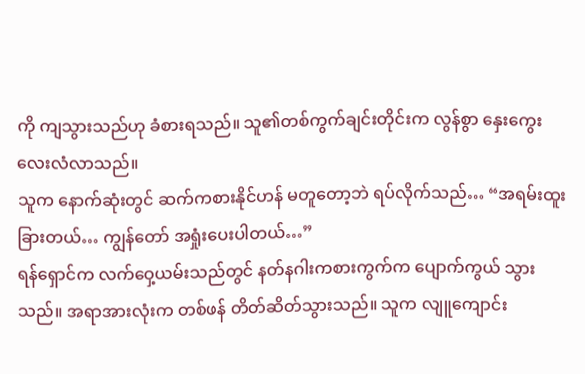ကို ကျသွားသည်ဟု ခံစားရသည်။ သူ၏တစ်ကွက်ချင်းတိုင်းက လွန်စွာ နှေးကွေး လေးလံလာသည်။
သူက နောက်ဆုံးတွင် ဆက်ကစားနိုင်ဟန် မတူတော့ဘဲ ရပ်လိုက်သည်… “အရမ်းထူးခြားတယ်… ကျွန်တော် အရှုံးပေးပါတယ်…”
ရန်ရှောင်က လက်ဝှေ့ယမ်းသည်တွင် နတ်နဂါးကစားကွက်က ပျောက်ကွယ် သွားသည်။ အရာအားလုံးက တစ်ဖန် တိတ်ဆိတ်သွားသည်။ သူက လျူကျောင်း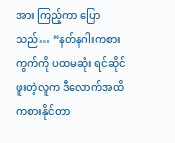အား ကြည့်ကာ ပြောသည်… “နတ်နဂါးကစားကွက်ကို ပထမဆုံး ရင်ဆိုင်ဖူးတဲ့လူက ဒီလောက်အထိ ကစားနိုင်တာ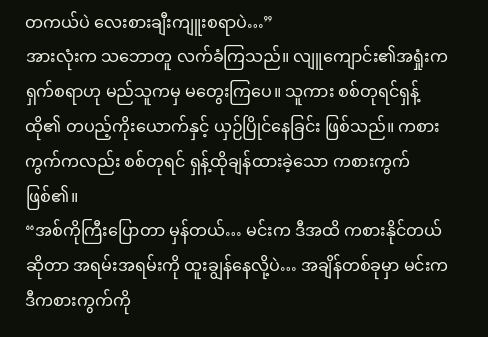တကယ်ပဲ လေးစားချီးကျူးစရာပဲ…”
အားလုံးက သဘောတူ လက်ခံကြသည်။ လျူကျောင်း၏အရှုံးက ရှက်စရာဟု မည်သူကမှ မတွေးကြပေ။ သူကား စစ်တုရင်ရှန့်ထို၏ တပည့်ကိုးယောက်နှင့် ယှဉ်ပြိုင်နေခြင်း ဖြစ်သည်။ ကစားကွက်ကလည်း စစ်တုရင် ရှန့်ထိုချန်ထားခဲ့သော ကစားကွက်ဖြစ်၏။
“အစ်ကိုကြီးပြောတာ မှန်တယ်… မင်းက ဒီအထိ ကစားနိုင်တယ် ဆိုတာ အရမ်းအရမ်းကို ထူးချွန်နေလို့ပဲ… အချိန်တစ်ခုမှာ မင်းက ဒီကစားကွက်ကို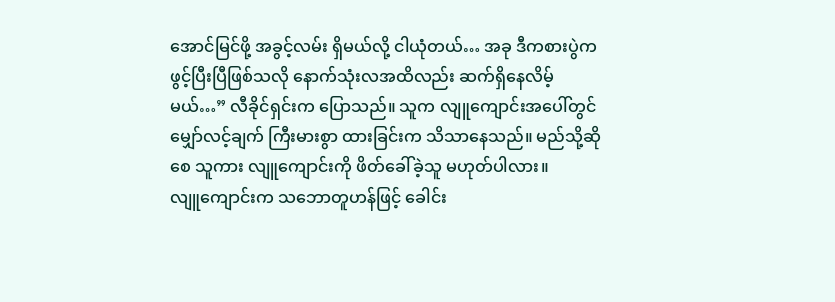အောင်မြင်ဖို့ အခွင့်လမ်း ရှိမယ်လို့ ငါယုံတယ်… အခု ဒီကစားပွဲက ဖွင့်ပြီးပြီဖြစ်သလို နောက်သုံးလအထိလည်း ဆက်ရှိနေလိမ့်မယ်…” လီခိုင်ရှင်းက ပြောသည်။ သူက လျူကျောင်းအပေါ်တွင် မျှော်လင့်ချက် ကြီးမားစွာ ထားခြင်းက သိသာနေသည်။ မည်သို့ဆိုစေ သူကား လျူကျောင်းကို ဖိတ်ခေါ်ခဲ့သူ မဟုတ်ပါလား။
လျူကျောင်းက သဘောတူဟန်ဖြင့် ခေါင်း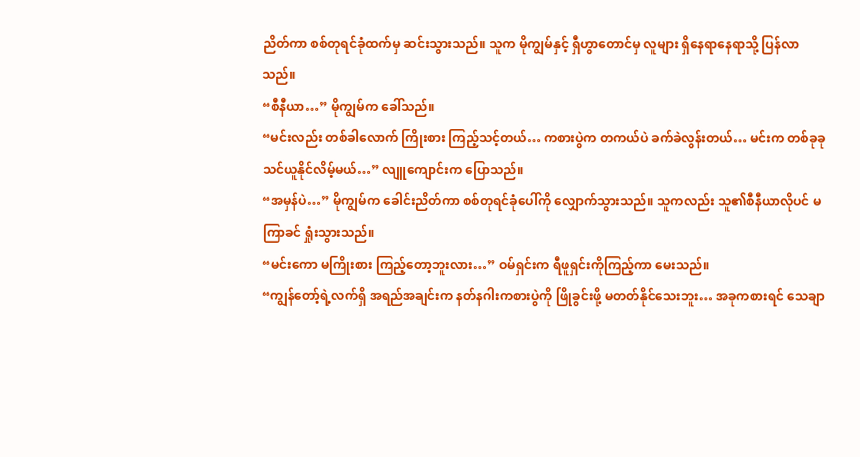ညိတ်ကာ စစ်တုရင်ခုံထက်မှ ဆင်းသွားသည်။ သူက မိုကျွမ်နှင့် ရှီဟွာတောင်မှ လူများ ရှိနေရာနေရာသို့ ပြန်လာသည်။
“စီနီယာ…” မိုကျွမ်က ခေါ်သည်။
“မင်းလည်း တစ်ခါလောက် ကြိုးစား ကြည့်သင့်တယ်… ကစားပွဲက တကယ်ပဲ ခက်ခဲလွန်းတယ်… မင်းက တစ်ခုခု သင်ယူနိုင်လိမ့်မယ်…” လျူကျောင်းက ပြောသည်။
“အမှန်ပဲ…” မိုကျွမ်က ခေါင်းညိတ်ကာ စစ်တုရင်ခုံပေါ်ကို လျှောက်သွားသည်။ သူကလည်း သူ၏စီနီယာလိုပင် မကြာခင် ရှုံးသွားသည်။
“မင်းကော မကြိုးစား ကြည့်တော့ဘူးလား…” ဝမ်ရှင်းက ရီဖူရှင်းကိုကြည့်ကာ မေးသည်။
“ကျွန်တော့်ရဲ့လက်ရှိ အရည်အချင်းက နတ်နဂါးကစားပွဲကို ဖြိုခွင်းဖို့ မတတ်နိုင်သေးဘူး… အခုကစားရင် သေချာ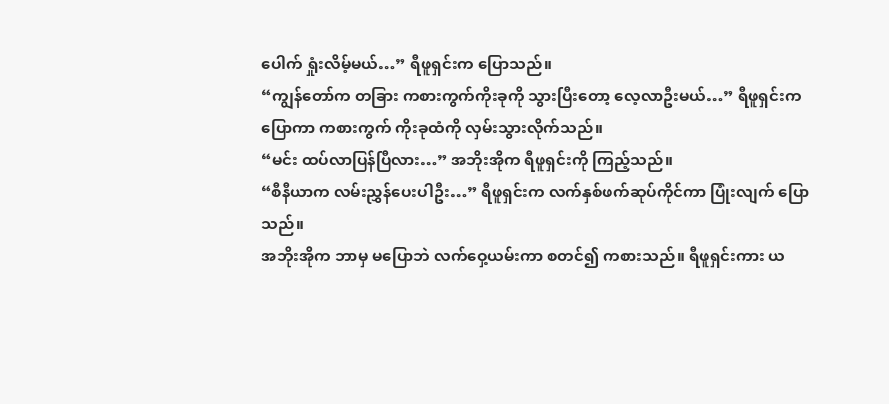ပေါက် ရှုံးလိမ့်မယ်…” ရီဖူရှင်းက ပြောသည်။
“ကျွန်တော်က တခြား ကစားကွက်ကိုးခုကို သွားပြီးတော့ လေ့လာဦးမယ်…” ရီဖူရှင်းက ပြောကာ ကစားကွက် ကိုးခုထံကို လှမ်းသွားလိုက်သည်။
“မင်း ထပ်လာပြန်ပြီလား…” အဘိုးအိုက ရီဖူရှင်းကို ကြည့်သည်။
“စီနီယာက လမ်းညွှန်ပေးပါဦး…” ရီဖူရှင်းက လက်နှစ်ဖက်ဆုပ်ကိုင်ကာ ပြုံးလျက် ပြောသည်။
အဘိုးအိုက ဘာမှ မပြောဘဲ လက်ဝှေ့ယမ်းကာ စတင်၍ ကစားသည်။ ရီဖူရှင်းကား ယ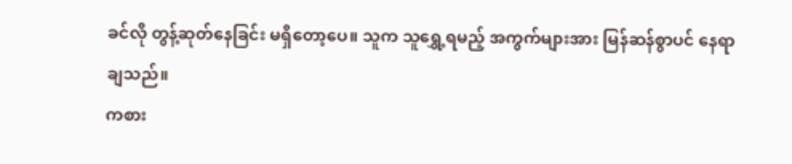ခင်လို တွန့်ဆုတ်နေခြင်း မရှိတော့ပေ။ သူက သူရွှေ့ရမည့် အကွက်များအား မြန်ဆန်စွာပင် နေရာချသည်။
ကစား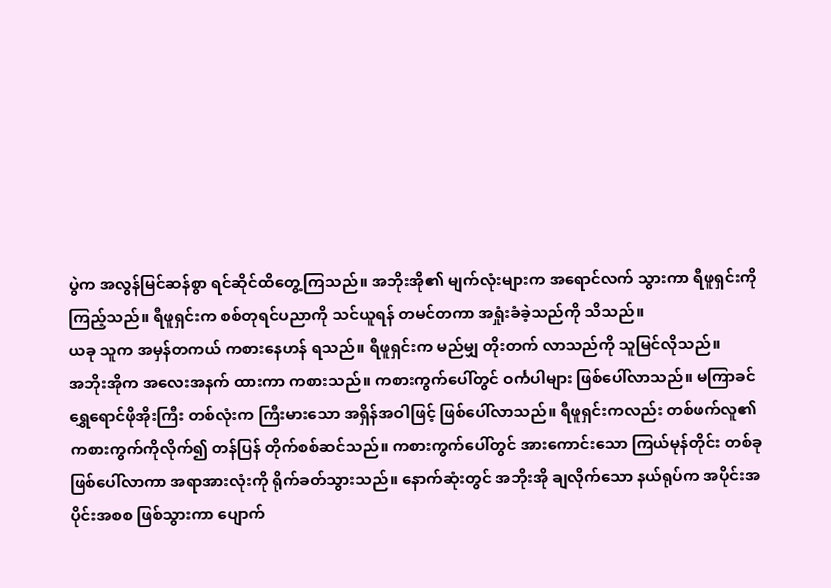ပွဲက အလွန်မြင်ဆန်စွာ ရင်ဆိုင်ထိတွေ့ကြသည်။ အဘိုးအို၏ မျက်လုံးများက အရောင်လက် သွားကာ ရီဖူရှင်းကို ကြည့်သည်။ ရီဖူရှင်းက စစ်တုရင်ပညာကို သင်ယူရန် တမင်တကာ အရှုံးခံခဲ့သည်ကို သိသည်။
ယခု သူက အမှန်တကယ် ကစားနေဟန် ရသည်။ ရီဖူရှင်းက မည်မျှ တိုးတက် လာသည်ကို သူမြင်လိုသည်။
အဘိုးအိုက အလေးအနက် ထားကာ ကစားသည်။ ကစားကွက်ပေါ်တွင် ဝင်္ကပါများ ဖြစ်ပေါ်လာသည်။ မကြာခင် ရွှေရောင်ဖိုအိုးကြီး တစ်လုံးက ကြီးမားသော အရှိန်အဝါဖြင့် ဖြစ်ပေါ်လာသည်။ ရီဖူရှင်းကလည်း တစ်ဖက်လူ၏ ကစားကွက်ကိုလိုက်၍ တန်ပြန် တိုက်စစ်ဆင်သည်။ ကစားကွက်ပေါ်တွင် အားကောင်းသော ကြယ်မုန်တိုင်း တစ်ခုဖြစ်ပေါ်လာကာ အရာအားလုံးကို ရိုက်ခတ်သွားသည်။ နောက်ဆုံးတွင် အဘိုးအို ချလိုက်သော နယ်ရုပ်က အပိုင်းအပိုင်းအစစ ဖြစ်သွားကာ ပျောက်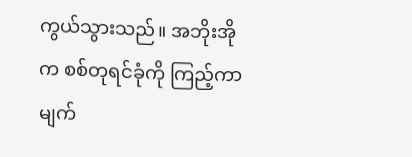ကွယ်သွားသည်။ အဘိုးအိုက စစ်တုရင်ခုံကို ကြည့်ကာ မျက်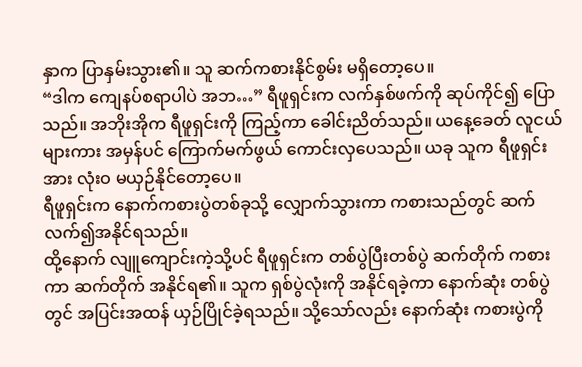နှာက ပြာနှမ်းသွား၏။ သူ ဆက်ကစားနိုင်စွမ်း မရှိတော့ပေ။
“ဒါက ကျေနပ်စရာပါပဲ အဘ…” ရီဖူရှင်းက လက်နှစ်ဖက်ကို ဆုပ်ကိုင်၍ ပြောသည်။ အဘိုးအိုက ရီဖူရှင်းကို ကြည့်ကာ ခေါင်းညိတ်သည်။ ယနေ့ခေတ် လူငယ်များကား အမှန်ပင် ကြောက်မက်ဖွယ် ကောင်းလှပေသည်။ ယခု သူက ရီဖူရှင်းအား လုံးဝ မယှဉ်နိုင်တော့ပေ။
ရီဖူရှင်းက နောက်ကစားပွဲတစ်ခုသို့ လျှောက်သွားကာ ကစားသည်တွင် ဆက်လက်၍အနိုင်ရသည်။
ထို့နောက် လျူကျောင်းကဲ့သို့ပင် ရီဖူရှင်းက တစ်ပွဲပြီးတစ်ပွဲ ဆက်တိုက် ကစားကာ ဆက်တိုက် အနိုင်ရ၏။ သူက ရှစ်ပွဲလုံးကို အနိုင်ရခဲ့ကာ နောက်ဆုံး တစ်ပွဲတွင် အပြင်းအထန် ယှဉ်ပြိုင်ခဲ့ရသည်။ သို့သော်လည်း နောက်ဆုံး ကစားပွဲကို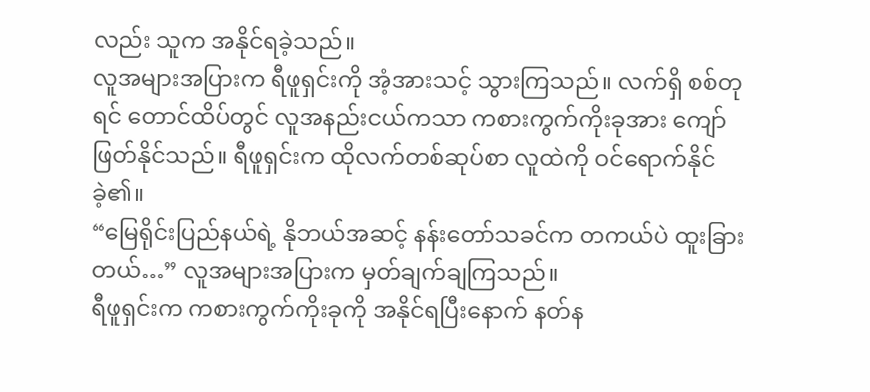လည်း သူက အနိုင်ရခဲ့သည်။
လူအများအပြားက ရီဖူရှင်းကို အံ့အားသင့် သွားကြသည်။ လက်ရှိ စစ်တုရင် တောင်ထိပ်တွင် လူအနည်းငယ်ကသာ ကစားကွက်ကိုးခုအား ကျော်ဖြတ်နိုင်သည်။ ရီဖူရှင်းက ထိုလက်တစ်ဆုပ်စာ လူထဲကို ဝင်ရောက်နိုင်ခဲ့၏။
“မြေရိုင်းပြည်နယ်ရဲ့ နိုဘယ်အဆင့် နန်းတော်သခင်က တကယ်ပဲ ထူးခြားတယ်…” လူအများအပြားက မှတ်ချက်ချကြသည်။
ရီဖူရှင်းက ကစားကွက်ကိုးခုကို အနိုင်ရပြီးနောက် နတ်န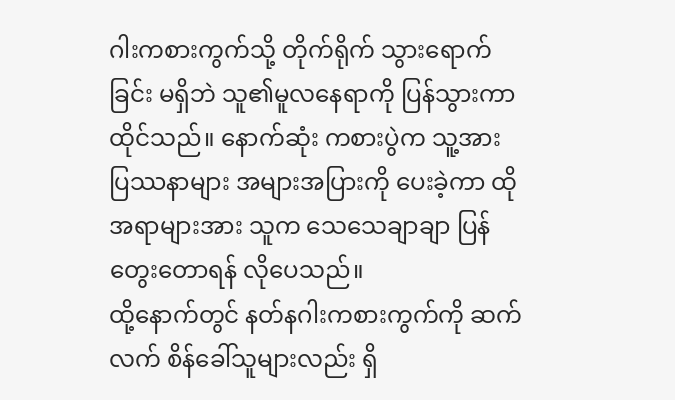ဂါးကစားကွက်သို့ တိုက်ရိုက် သွားရောက်ခြင်း မရှိဘဲ သူ၏မူလနေရာကို ပြန်သွားကာ ထိုင်သည်။ နောက်ဆုံး ကစားပွဲက သူ့အား ပြဿနာများ အများအပြားကို ပေးခဲ့ကာ ထိုအရာများအား သူက သေသေချာချာ ပြန်တွေးတောရန် လိုပေသည်။
ထို့နောက်တွင် နတ်နဂါးကစားကွက်ကို ဆက်လက် စိန်ခေါ်သူများလည်း ရှိ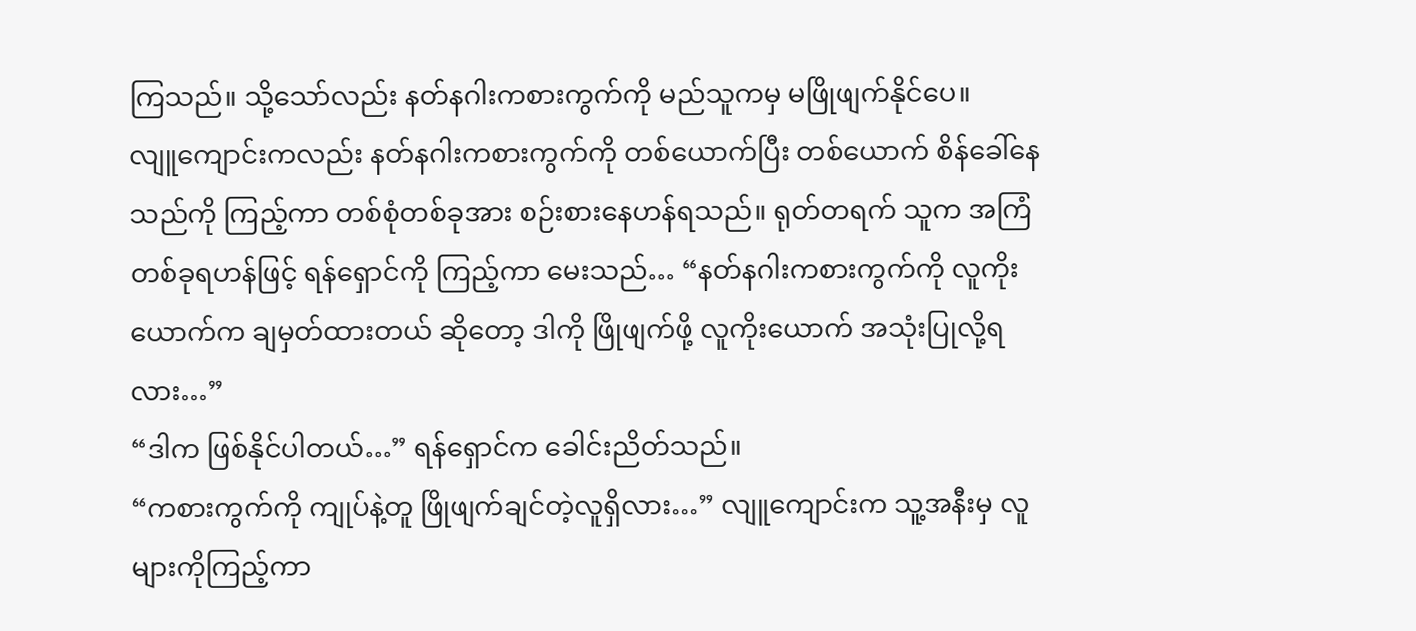ကြသည်။ သို့သော်လည်း နတ်နဂါးကစားကွက်ကို မည်သူကမှ မဖြိုဖျက်နိုင်ပေ။
လျူကျောင်းကလည်း နတ်နဂါးကစားကွက်ကို တစ်ယောက်ပြီး တစ်ယောက် စိန်ခေါ်နေသည်ကို ကြည့်ကာ တစ်စုံတစ်ခုအား စဉ်းစားနေဟန်ရသည်။ ရုတ်တရက် သူက အကြံတစ်ခုရဟန်ဖြင့် ရန်ရှောင်ကို ကြည့်ကာ မေးသည်… “နတ်နဂါးကစားကွက်ကို လူကိုးယောက်က ချမှတ်ထားတယ် ဆိုတော့ ဒါကို ဖြိုဖျက်ဖို့ လူကိုးယောက် အသုံးပြုလို့ရလား…”
“ဒါက ဖြစ်နိုင်ပါတယ်…” ရန်ရှောင်က ခေါင်းညိတ်သည်။
“ကစားကွက်ကို ကျုပ်နဲ့တူ ဖြိုဖျက်ချင်တဲ့လူရှိလား…” လျူကျောင်းက သူ့အနီးမှ လူများကိုကြည့်ကာ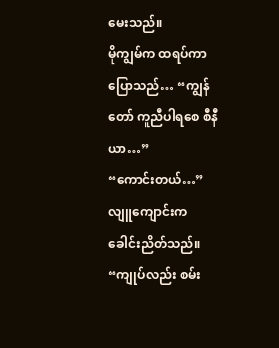မေးသည်။
မိုကျွမ်က ထရပ်ကာ ပြောသည်… “ကျွန်တော် ကူညီပါရစေ စီနီယာ…”
“ကောင်းတယ်…” လျူကျောင်းက ခေါင်းညိတ်သည်။
“ကျုပ်လည်း စမ်း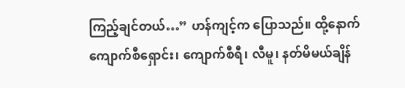ကြည့်ချင်တယ်…” ဟန်ကျင့်က ပြောသည်။ ထို့နောက် ကျောက်စီရှောင်း၊ ကျောက်စီရီ၊ လီမူ၊ နတ်မိမယ်ချိန်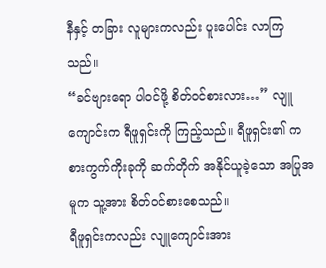နီနှင့် တခြား လူများကလည်း ပူးပေါင်း လာကြသည်။
“ခင်ဗျားရော ပါဝင်ဖို့ စိတ်ဝင်စားလား…” လျူကျောင်းက ရီဖူရှင်းကို ကြည့်သည်။ ရီဖူရှင်း၏ ကစားကွက်ကိုးခုကို ဆက်တိုက် အနိုင်ယူခဲ့သော အပြုအမူက သူ့အား စိတ်ဝင်စားစေသည်။
ရီဖူရှင်းကလည်း လျူကျောင်းအား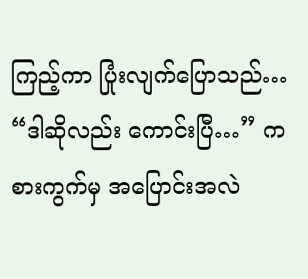ကြည့်ကာ ပြုံးလျက်ပြောသည်… “ဒါဆိုလည်း ကောင်းပြီ…” ကစားကွက်မှ အပြောင်းအလဲ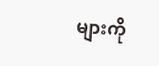များကို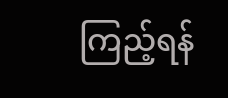ကြည့်ရန်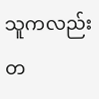သူကလည်း တ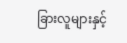ခြားလူများနှင့်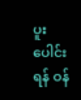ပူးပေါင်းရန် ဝန်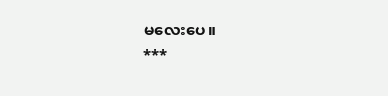မလေးပေ။
***